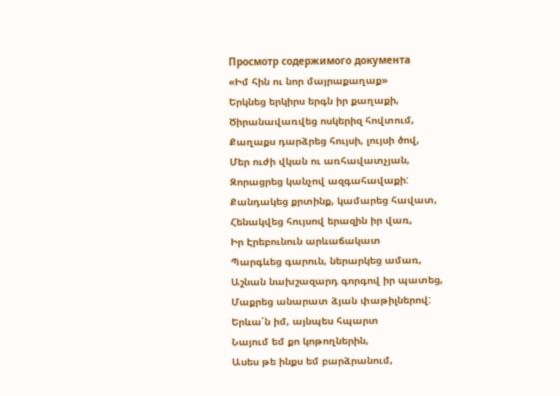Просмотр содержимого документа
«Իմ հին ու նոր մայրաքաղաք»
Երկնեց երկիրս երգն իր քաղաքի,
Ծիրանավառվեց ոսկերիզ հովտում,
Քաղաքս դարձրեց հույսի, լույսի ծով,
Մեր ուժի վկան ու առհավատչյան,
Զորացրեց կանչով ազգահավաքի:
Քանդակեց քրտինք, կամարեց հավատ,
Հենակվեց հույսով երազին իր վառ,
Իր Էրեբունուն արևաճակատ
Պարգևեց գարուն, ներարկեց ամառ,
Աշնան նախշազարդ գորգով իր պատեց,
Մաքրեց անարատ ձյան փաթիլներով:
Երևա՛ն իմ, այնպես հպարտ
Նայում եմ քո կոթողներին,
Ասես թե ինքս եմ բարձրանում,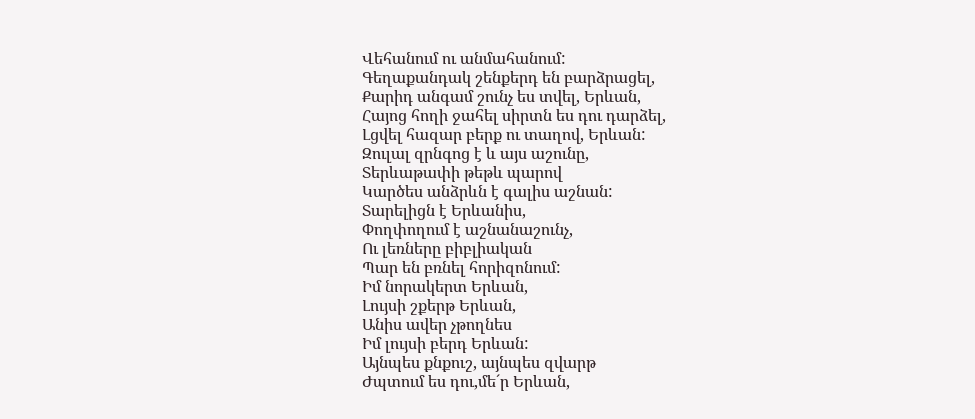Վեհանում ու անմահանում:
Գեղաքանդակ շենքերդ են բարձրացել,
Քարիդ անգամ շունչ ես տվել, Երևան,
Հայոց հողի ջահել սիրտն ես դու դարձել,
Լցվել հազար բերք ու տաղով, Երևան:
Զուլալ զրնգոց է և այս աշունը,
Տերևաթափի թեթև պարով
Կարծես անձրևն է գալիս աշնան:
Տարելիցն է Երևանիս,
Փողփողում է աշնանաշունչ,
Ու լեռները բիբլիական
Պար են բռնել հորիզոնում:
Իմ նորակերտ Երևան,
Լույսի շքերթ Երևան,
Անիս ավեր չթողնես
Իմ լույսի բերդ Երևան:
Այնպես քնքուշ, այնպես զվարթ
Ժպտում ես դու,մե´ր Երևան,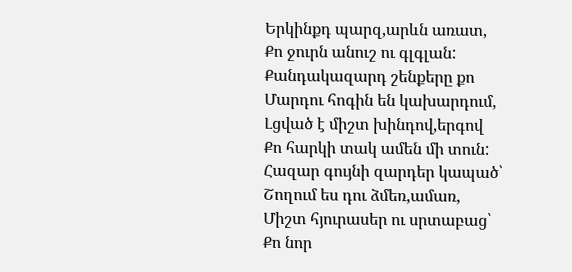Երկինքդ պարզ,արևն առատ,
Քո ջուրն անուշ ու գլգլան:
Քանդակազարդ շենքերը քո
Մարդու հոգին են կախարդում,
Լցված է միշտ խինդով,երգով
Քո հարկի տակ ամեն մի տուն:
Հազար գույնի զարդեր կապած՝
Շողում ես դու ձմեռ,ամառ,
Միշտ հյուրասեր ու սրտաբաց՝
Քո նոր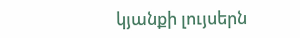կյանքի լույսերն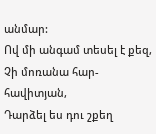անմար:
Ով մի անգամ տեսել է քեզ,
Չի մոռանա հար-հավիտյան,
Դարձել ես դու շքեղ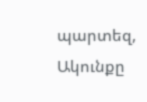պարտեզ,
Ակունքը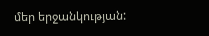մեր երջանկության: